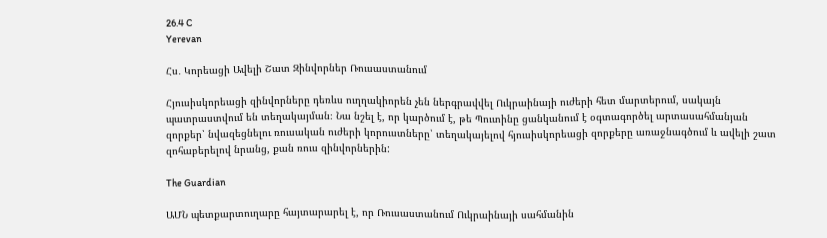26.4 C
Yerevan

Հս․ Կորեացի Ավելի Շատ Զինվորներ Ռուսաստանում

Հյուսիսկորեացի զինվորները դեռևս ուղղակիորեն չեն ներգրավվել Ուկրաինայի ուժերի հետ մարտերում, սակայն պատրաստվում են տեղակայման։ Նա նշել է, որ կարծում է, թե Պուտինը ցանկանում է օգտագործել արտասահմանյան զորքեր՝ նվազեցնելու ռուսական ուժերի կորուստները՝ տեղակայելով հյուսիսկորեացի զորքերը առաջնագծում և ավելի շատ զոհաբերելով նրանց, քան ռուս զինվորներին:

The Guardian

ԱՄՆ պետքարտուղարը հայտարարել է, որ Ռուսաստանում Ուկրաինայի սահմանին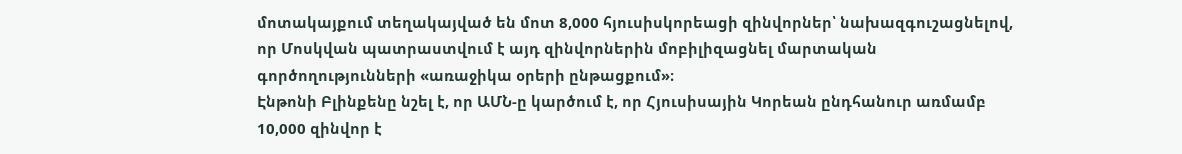մոտակայքում տեղակայված են մոտ 8,000 հյուսիսկորեացի զինվորներ՝ նախազգուշացնելով, որ Մոսկվան պատրաստվում է այդ զինվորներին մոբիլիզացնել մարտական գործողությունների «առաջիկա օրերի ընթացքում»։
Էնթոնի Բլինքենը նշել է, որ ԱՄՆ‑ը կարծում է, որ Հյուսիսային Կորեան ընդհանուր առմամբ 10,000 զինվոր է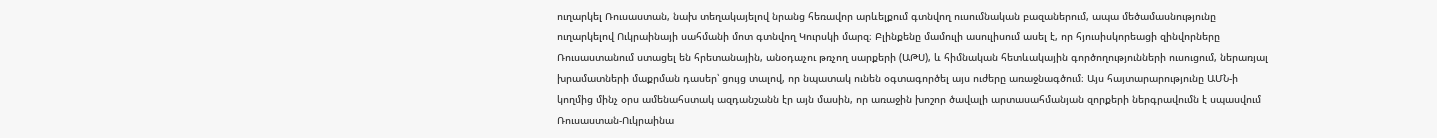ուղարկել Ռուսաստան, նախ տեղակայելով նրանց հեռավոր արևելքում գտնվող ուսումնական բազաներում, ապա մեծամասնությունը ուղարկելով Ուկրաինայի սահմանի մոտ գտնվող Կուրսկի մարզ։ Բլինքենը մամուլի ասուլիսում ասել է, որ հյուսիսկորեացի զինվորները Ռուսաստանում ստացել են հրետանային, անօդաչու թռչող սարքերի (ԱԹՍ), և հիմնական հետևակային գործողությունների ուսուցում, ներառյալ խրամատների մաքրման դասեր՝ ցույց տալով, որ նպատակ ունեն օգտագործել այս ուժերը առաջնագծում։ Այս հայտարարությունը ԱՄՆ‑ի կողմից մինչ օրս ամենահստակ ազդանշանն էր այն մասին, որ առաջին խոշոր ծավալի արտասահմանյան զորքերի ներգրավումն է սպասվում Ռուսաստան-Ուկրաինա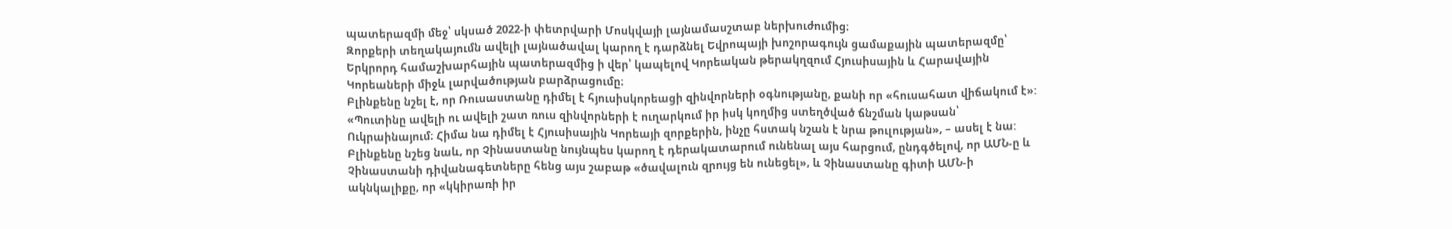պատերազմի մեջ՝ սկսած 2022‑ի փետրվարի Մոսկվայի լայնամասշտաբ ներխուժումից։
Զորքերի տեղակայումն ավելի լայնածավալ կարող է դարձնել Եվրոպայի խոշորագույն ցամաքային պատերազմը՝ Երկրորդ համաշխարհային պատերազմից ի վեր՝ կապելով Կորեական թերակղզում Հյուսիսային և Հարավային Կորեաների միջև լարվածության բարձրացումը։
Բլինքենը նշել է, որ Ռուսաստանը դիմել է հյուսիսկորեացի զինվորների օգնությանը, քանի որ «հուսահատ վիճակում է»: «Պուտինը ավելի ու ավելի շատ ռուս զինվորների է ուղարկում իր իսկ կողմից ստեղծված ճնշման կաթսան՝ Ուկրաինայում։ Հիմա նա դիմել է Հյուսիսային Կորեայի զորքերին, ինչը հստակ նշան է նրա թուլության», – ասել է նա: Բլինքենը նշեց նաև, որ Չինաստանը նույնպես կարող է դերակատարում ունենալ այս հարցում, ընդգծելով, որ ԱՄՆ‑ը և Չինաստանի դիվանագետները հենց այս շաբաթ «ծավալուն զրույց են ունեցել», և Չինաստանը գիտի ԱՄՆ‑ի ակնկալիքը, որ «կկիրառի իր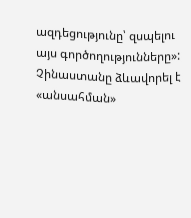ազդեցությունը՝ զսպելու այս գործողությունները»:
Չինաստանը ձևավորել է «անսահման»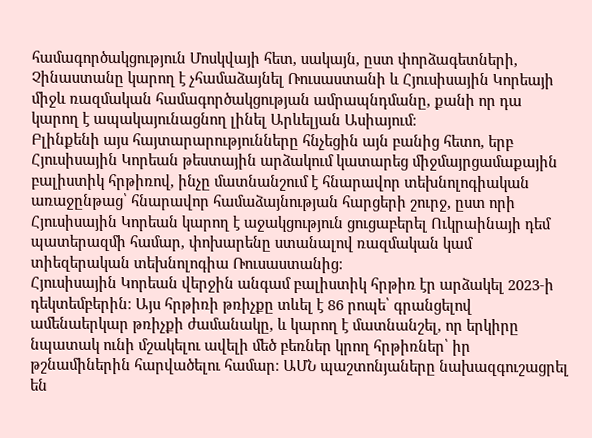համագործակցություն Մոսկվայի հետ, սակայն, ըստ փորձագետների, Չինաստանը կարող է չհամաձայնել Ռուսաստանի և Հյուսիսային Կորեայի միջև ռազմական համագործակցության ամրապնդմանը, քանի որ դա կարող է ապակայունացնող լինել Արևելյան Ասիայում։
Բլինքենի այս հայտարարությունները հնչեցին այն բանից հետո, երբ Հյուսիսային Կորեան թեստային արձակում կատարեց միջմայրցամաքային բալիստիկ հրթիռով, ինչը մատնանշում է հնարավոր տեխնոլոգիական առաջընթաց՝ հնարավոր համաձայնության հարցերի շուրջ, ըստ որի Հյուսիսային Կորեան կարող է աջակցություն ցուցաբերել Ուկրաինայի դեմ պատերազմի համար, փոխարենը ստանալով ռազմական կամ տիեզերական տեխնոլոգիա Ռուսաստանից։
Հյուսիսային Կորեան վերջին անգամ բալիստիկ հրթիռ էր արձակել 2023‑ի դեկտեմբերին։ Այս հրթիռի թռիչքը տևել է 86 րոպե՝ գրանցելով ամենաերկար թռիչքի ժամանակը, և կարող է մատնանշել, որ երկիրը նպատակ ունի մշակելու ավելի մեծ բեռներ կրող հրթիռներ՝ իր թշնամիներին հարվածելու համար։ ԱՄՆ պաշտոնյաները նախազգուշացրել են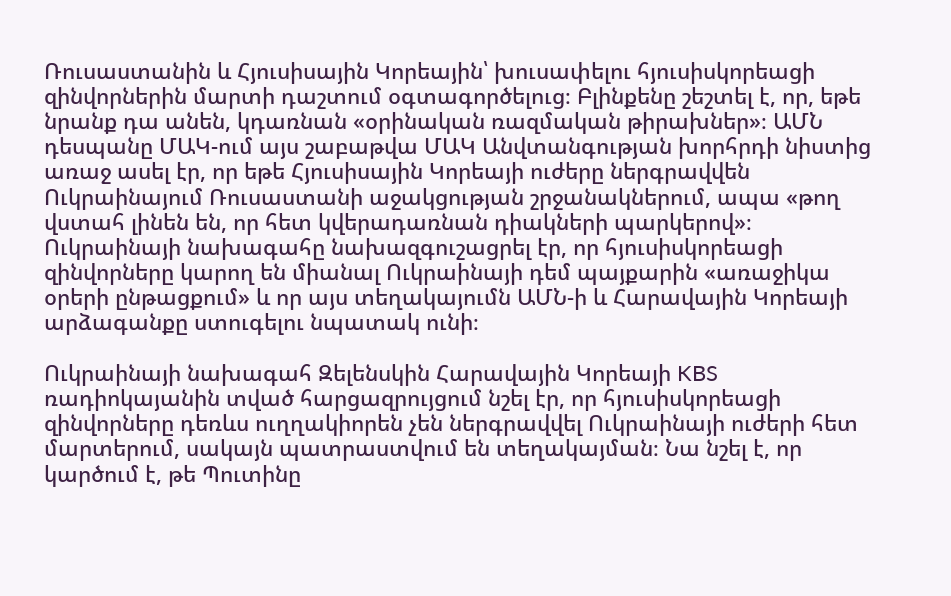Ռուսաստանին և Հյուսիսային Կորեային՝ խուսափելու հյուսիսկորեացի զինվորներին մարտի դաշտում օգտագործելուց։ Բլինքենը շեշտել է, որ, եթե նրանք դա անեն, կդառնան «օրինական ռազմական թիրախներ»։ ԱՄՆ դեսպանը ՄԱԿ-ում այս շաբաթվա ՄԱԿ Անվտանգության խորհրդի նիստից առաջ ասել էր, որ եթե Հյուսիսային Կորեայի ուժերը ներգրավվեն Ուկրաինայում Ռուսաստանի աջակցության շրջանակներում, ապա «թող վստահ լինեն են, որ հետ կվերադառնան դիակների պարկերով»։
Ուկրաինայի նախագահը նախազգուշացրել էր, որ հյուսիսկորեացի զինվորները կարող են միանալ Ուկրաինայի դեմ պայքարին «առաջիկա օրերի ընթացքում» և որ այս տեղակայումն ԱՄՆ‑ի և Հարավային Կորեայի արձագանքը ստուգելու նպատակ ունի։

Ուկրաինայի նախագահ Զելենսկին Հարավային Կորեայի KBS ռադիոկայանին տված հարցազրույցում նշել էր, որ հյուսիսկորեացի զինվորները դեռևս ուղղակիորեն չեն ներգրավվել Ուկրաինայի ուժերի հետ մարտերում, սակայն պատրաստվում են տեղակայման։ Նա նշել է, որ կարծում է, թե Պուտինը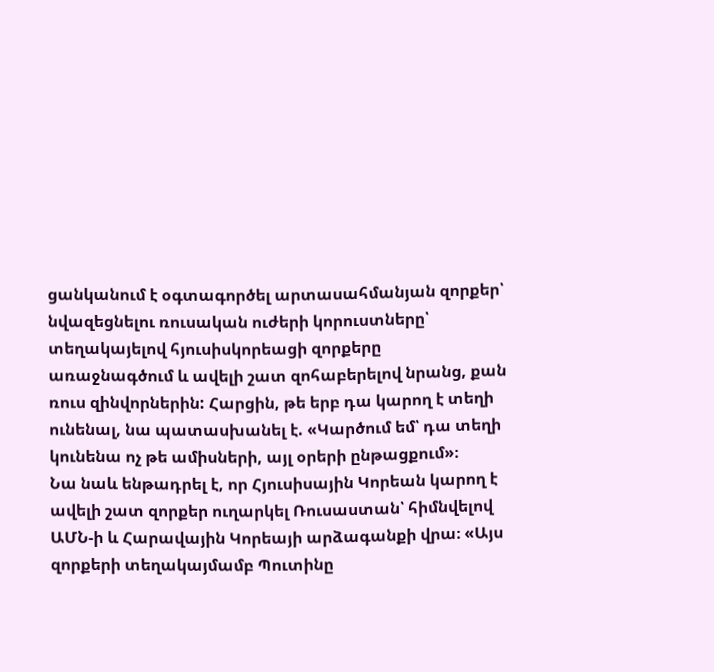ցանկանում է օգտագործել արտասահմանյան զորքեր՝ նվազեցնելու ռուսական ուժերի կորուստները՝ տեղակայելով հյուսիսկորեացի զորքերը առաջնագծում և ավելի շատ զոհաբերելով նրանց, քան ռուս զինվորներին: Հարցին, թե երբ դա կարող է տեղի ունենալ, նա պատասխանել է. «Կարծում եմ՝ դա տեղի կունենա ոչ թե ամիսների, այլ օրերի ընթացքում»։
Նա նաև ենթադրել է, որ Հյուսիսային Կորեան կարող է ավելի շատ զորքեր ուղարկել Ռուսաստան՝ հիմնվելով ԱՄՆ‑ի և Հարավային Կորեայի արձագանքի վրա։ «Այս զորքերի տեղակայմամբ Պուտինը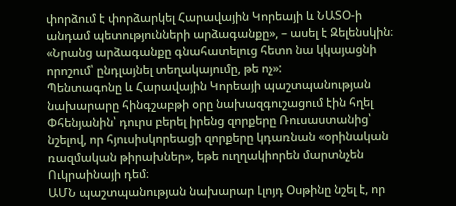փորձում է փորձարկել Հարավային Կորեայի և ՆԱՏՕ‑ի անդամ պետությունների արձագանքը», – ասել է Զելենսկին։ «Նրանց արձագանքը գնահատելուց հետո նա կկայացնի որոշում՝ ընդլայնել տեղակայումը, թե ոչ»:
Պենտագոնը և Հարավային Կորեայի պաշտպանության նախարարը հինգշաբթի օրը նախազգուշացում էին հղել Փհենյանին՝ դուրս բերել իրենց զորքերը Ռուսաստանից՝ նշելով, որ հյուսիսկորեացի զորքերը կդառնան «օրինական ռազմական թիրախներ», եթե ուղղակիորեն մարտնչեն Ուկրաինայի դեմ։
ԱՄՆ պաշտպանության նախարար Լլոյդ Օսթինը նշել է, որ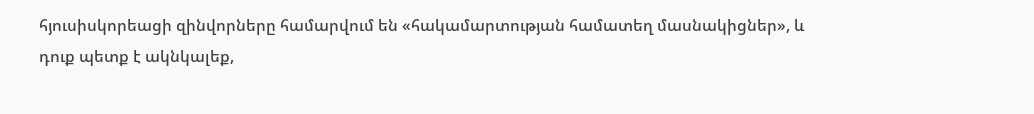հյուսիսկորեացի զինվորները համարվում են «հակամարտության համատեղ մասնակիցներ», և դուք պետք է ակնկալեք,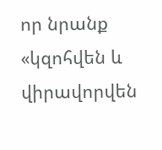որ նրանք «կզոհվեն և վիրավորվեն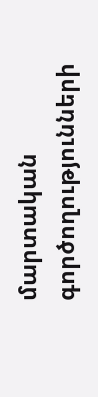մարտական գործողությունների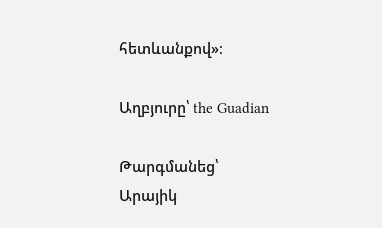հետևանքով»։

Աղբյուրը՝ the Guadian

Թարգմանեց՝
Արայիկ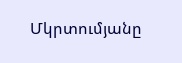Մկրտումյանը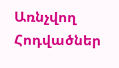Առնչվող Հոդվածներ